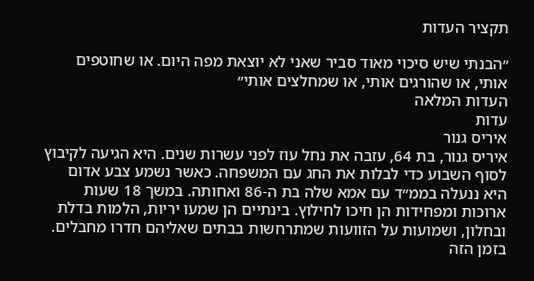תקציר העדות

״הבנתי שיש סיכוי מאוד סביר שאני לא יוצאת מפה היום. או שחוטפים אותי, או שהורגים אותי, או שמחלצים אותי״
העדות המלאה
עדות
איריס גנור
איריס גנור, בת 64, עזבה את נחל עוז לפני עשרות שנים. היא הגיעה לקיבוץ לסוף השבוע כדי לבלות את החג עם המשפחה. כאשר נשמע צבע אדום היא ננעלה בממ״ד עם אמא שלה בת ה-86 ואחותה. במשך 18 שעות ארוכות ומפחידות הן חיכו לחילוץ. בינתיים הן שמעו יריות, הלמות בדלת ובחלון, ושמועות על הזוועות שמתרחשות בבתים שאליהם חדרו מחבלים. בזמן הזה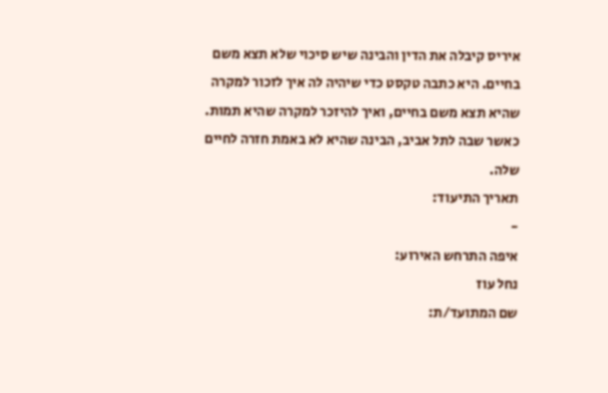איריס קיבלה את הדין והבינה שיש סיכוי שלא תצא משם בחיים. היא כתבה טקסט כדי שיהיה לה איך לזכור למקרה שהיא תצא משם בחיים, ואיך להיזכר למקרה שהיא תמות. כאשר שבה לתל אביב, הבינה שהיא לא באמת חזרה לחיים שלה.
תאריך התיעוד:
-
איפה התרחש האירוע:
נחל עוז
שם המתועד/ת: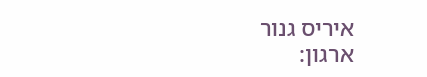איריס גנור
ארגון: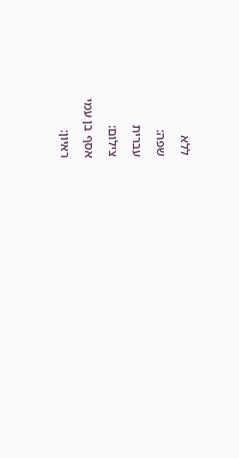ללא
שפה:
עברית
צילום:
אסף בן עמי
ראיון: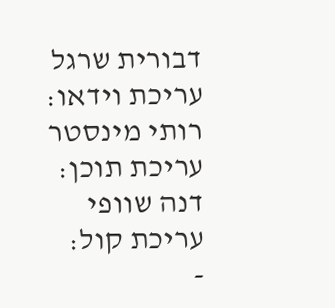דבורית שרגל
עריכת וידאו:
רותי מינסטר
עריכת תוכן:
דנה שוופי
עריכת קול:
-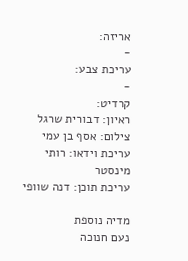אריזה:
-
עריכת צבע:
-
קרדיט:
ראיון: דבורית שרגל
צילום: אסף בן עמי
עריכת וידאו: רותי מינסטר
עריכת תוכן: דנה שוופי

מדיה נוספת
נעם חנוכה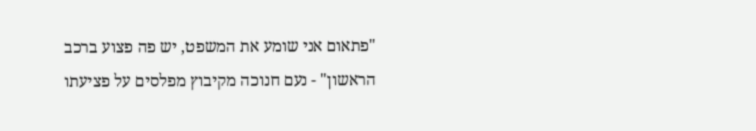"פתאום אני שומע את המשפט, יש פה פצוע ברכב הראשון" - נעם חנוכה מקיבוץ מפלסים על פציעתו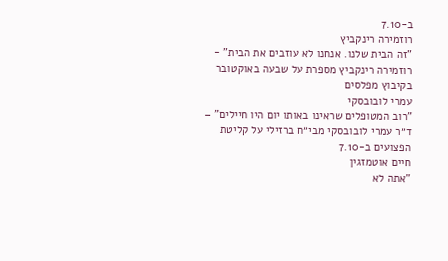ב-7.10
רוזמירה רינקביץ
"זה הבית שלנו. אנחנו לא עוזבים את הבית" - רוזמירה רינקביץ מספרת על שבעה באוקטובר בקיבוץ מפלסים
עמרי לובובסקי
"רוב המטופלים שראינו באותו יום היו חיילים" – ד״ר עמרי לובובסקי מבי״ח ברזילי על קליטת הפצועים ב-7.10
חיים אוטמזגין
"אתה לא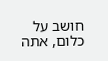חושב על כלום, אתה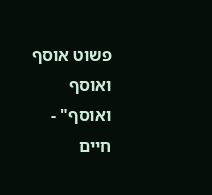פשוט אוסף ואוסף ואוסף" - חיים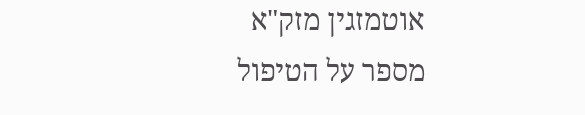אוטמזגין מזק"א מספר על הטיפול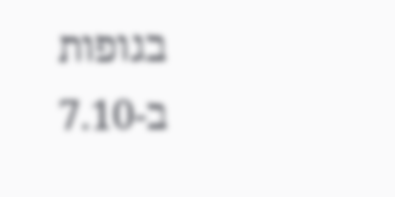בגופות ב-7.10